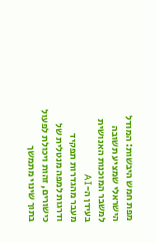מפת חמש היבשות: המודל הישראלי שמציע תשובה למשבר המוכנות האנושית בעידן ה-AI
מעבר מהגדרות תפקיד ודרגות למפה מנטלית של כישורים, זהות ויכולת לפעול בתוך שינוי מתמשך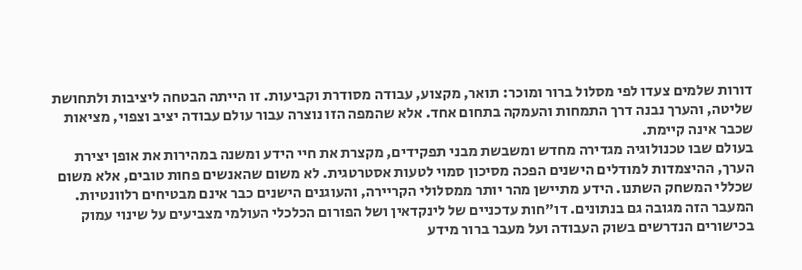דורות שלמים צעדו לפי מסלול ברור ומוכר: תואר, מקצוע, עבודה מסודרת וקביעות. זו הייתה הבטחה ליציבות ולתחושת שליטה, והערך נבנה דרך התמחות והעמקה בתחום אחד. אלא שהמפה הזו נוצרה עבור עולם עבודה יציב וצפוי, מציאות שכבר אינה קיימת.
בעולם שבו טכנולוגיה מגדירה מחדש ומשבשת מבני תפקידים, מקצרת את חיי הידע ומשנה במהירות את אופן יצירת הערך, ההיצמדות למודלים הישנים הפכה מסיכון סמוי לטעות אסטרטגית. לא משום שהאנשים פחות טובים, אלא משום שכללי המשחק השתנו. הידע מתיישן מהר יותר ממסלולי הקריירה, והעוגנים הישנים כבר אינם מבטיחים רלוונטיות.
המעבר הזה מגובה גם בנתונים. דו"חות עדכניים של לינקדאין ושל הפורום הכלכלי העולמי מצביעים על שינוי עמוק בכישורים הנדרשים בשוק העבודה ועל מעבר ברור מידע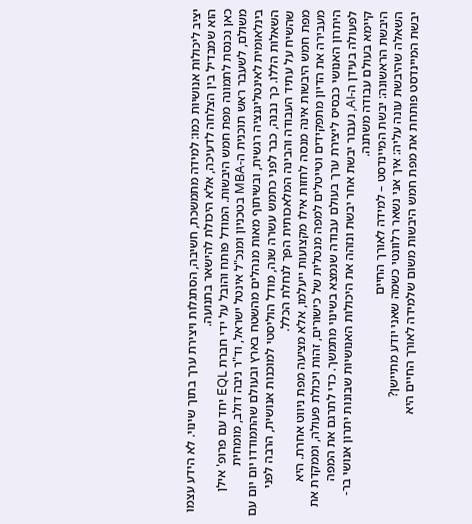יציב ליכולות אנושיות כמו: למידה מתמשכת, חשיבה, הסתגלות ויצירת ערך בתוך שינוי. לא הידע עצמו הוא שמבדיל בין הצלחה לדעיכה, אלא היכולת להישאר בתנועה.
כאן נכנסת לתמונה מפת חמש היבשות. המודל פותח והובל על ידי חברת EQL יחד עם פרופ' אילן משולם, לשעבר ראש תוכנית ה-MBA בטכניון ומנכ"ל אינטל ישראל, וד"ר ניבה דולב, מומחית בינלאומית לאינטליגנציה רגשית, ובשיתוף מאות מנהלים מהשטח בארץ ובעולם שהתמודדו יום יום עם השאלות הללו. כך נבנה, כבר לפני כחמש עשרה שנה, מודל הוליסטי למוכנות אנושית, הרבה לפני שהשיח על עתיד העבודה והבינה המלאכותית הפך לנחלת הכלל.
מפת חמש היבשות אינה מנסה לחזות אילו מקצועות ייעלמו, אלא מציעה מפת ניווט אחרת. היא מעבירה את הדיון מתפקידים וטייטלים למפה מנטלית של כישורים, זהות ויכולת פעולה, וממקדת את היתרון האנושי כבסיס ליצירת ערך בעולם עבודה שנמצא בשינוי מתמשך. כדי לתרגם את המפה לפעולה בעידן ה-AI, נעבור יבשת אחר יבשת ונזהה את היכולות האנושיות שבונות יתרון אנושי בר-קיימא בעולם עבודה משתנה.
היבשת הראשונה: יבשת המיינדסט – למידה לאורך החיים
השאלה שהיבשת עונה עליה: איך אני נשאר רלוונטי כשמה שאני יודע מתיישן?
יבשת המיינדסט פותחת את מפת חמש היבשות משום שלמידה לאורך החיים היא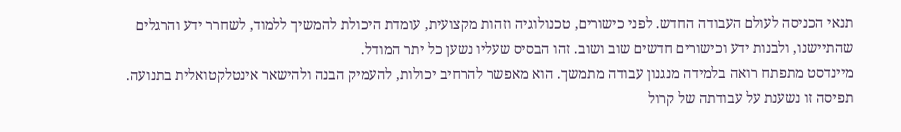תנאי הכניסה לעולם העבודה החדש. לפני כישורים, טכנולוגיה וזהות מקצועית, עומדת היכולת להמשיך ללמוד, לשחרר ידע והרגלים שהתיישנו, ולבנות ידע וכישורים חדשים שוב ושוב. זהו הבסיס שעליו נשען כל יתר המודל.
מיינדסט מתפתח רואה בלמידה מנגנון עבודה מתמשך. הוא מאפשר להרחיב יכולות, להעמיק הבנה ולהישאר אינטלקטואלית בתנועה. תפיסה זו נשענת על עבודתה של קרול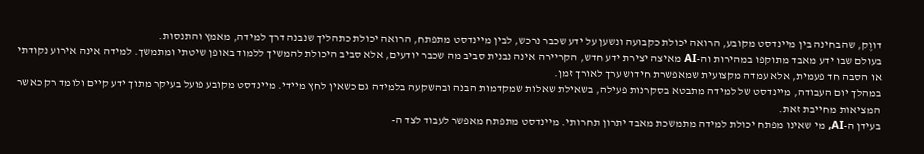דווֶק, שהבחינה בין מיינדסט מקובע, הרואה יכולת כקבועה ונשען על ידע שכבר נרכש, לבין מיינדסט מתפתח, הרואה יכולת כתהליך שנבנה דרך למידה, מאמץ והתנסות.
בעולם שבו ידע מאבד מתוקפו במהירות וה-AI מאיצה יצירת ידע חדש, הקריירה אינה נבנית סביב מה שכבר יודעים, אלא סביב היכולת להמשיך ללמוד באופן שיטתי ומתמשך. למידה אינה אירוע נקודתי או הסבה חד פעמית, אלא עמדה מקצועית שמאפשרת חידוש ערך לאורך זמן.
במהלך יום העבודה, מיינדסט של למידה מתבטא בסקרנות פעילה, בשאילת שאלות שמקדמות הבנה ובהשקעה בלמידה גם כשאין לחץ מיידי. מיינדסט מקובע פועל בעיקר מתוך ידע קיים ולומד רק כאשר המציאות מחייבת זאת.
בעידן ה-AI, מי שאינו מפתח יכולת למידה מתמשכת מאבד יתרון תחרותי. מיינדסט מתפתח מאפשר לעבוד לצד ה-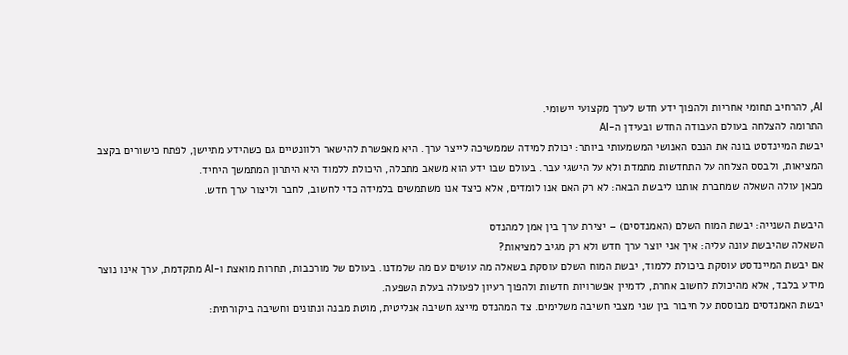AI, להרחיב תחומי אחריות ולהפוך ידע חדש לערך מקצועי יישומי.
התרומה להצלחה בעולם העבודה החדש ובעידן ה-AI
יבשת המיינדסט בונה את הנכס האנושי המשמעותי ביותר: יכולת למידה שממשיכה לייצר ערך. היא מאפשרת להישאר רלוונטיים גם כשהידע מתיישן, לפתח כישורים בקצב המציאות, ולבסס הצלחה על התחדשות מתמדת ולא על הישגי עבר. בעולם שבו ידע הוא משאב מתכלה, היכולת ללמוד היא היתרון המתמשך היחיד.
מכאן עולה השאלה שמחברת אותנו ליבשת הבאה: לא רק האם אנו לומדים, אלא כיצד אנו משתמשים בלמידה כדי לחשוב, לחבר וליצור ערך חדש.

היבשת השנייה: יבשת המוח השלם (האמנדסים) – יצירת ערך בין אמן למהנדס
השאלה שהיבשת עונה עליה: איך אני יוצר ערך חדש ולא רק מגיב למציאות?
אם יבשת המיינדסט עוסקת ביכולת ללמוד, יבשת המוח השלם עוסקת בשאלה מה עושים עם מה שלמדנו. בעולם של מורכבות, תחרות מואצת ו-AI מתקדמת, ערך אינו נוצר מידע בלבד, אלא מהיכולת לחשוב אחרת, לדמיין אפשרויות חדשות ולהפוך רעיון לפעולה בעלת השפעה.
יבשת האמנדסים מבוססת על חיבור בין שני מצבי חשיבה משלימים. צד המהנדס מייצג חשיבה אנליטית, מוטת מבנה ונתונים וחשיבה ביקורתית: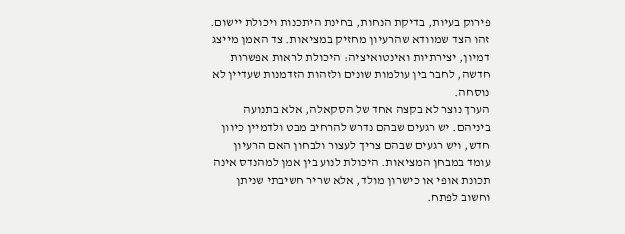פירוק בעיות, בדיקת הנחות, בחינת היתכנות ויכולת יישום. זהו הצד שמוודא שהרעיון מחזיק במציאות. צד האמן מייצג דמיון, יצירתיות ואינטואיציה: היכולת לראות אפשרות חדשה, לחבר בין עולמות שונים ולזהות הזדמנות שעדיין לא נוסחה.
הערך נוצר לא בקצה אחד של הסקאלה, אלא בתנועה ביניהם. יש רגעים שבהם נדרש להרחיב מבט ולדמיין כיוון חדש, ויש רגעים שבהם צריך לעצור ולבחון האם הרעיון עומד במבחן המציאות. היכולת לנוע בין אמן למהנדס אינה תכונת אופי או כישרון מולד, אלא שריר חשיבתי שניתן וחשוב לפתח.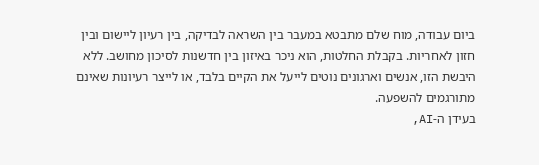ביום עבודה, מוח שלם מתבטא במעבר בין השראה לבדיקה, בין רעיון ליישום ובין חזון לאחריות. בקבלת החלטות, הוא ניכר באיזון בין חדשנות לסיכון מחושב. ללא היבשת הזו, אנשים וארגונים נוטים לייעל את הקיים בלבד, או לייצר רעיונות שאינם מתורגמים להשפעה.
בעידן ה-AI,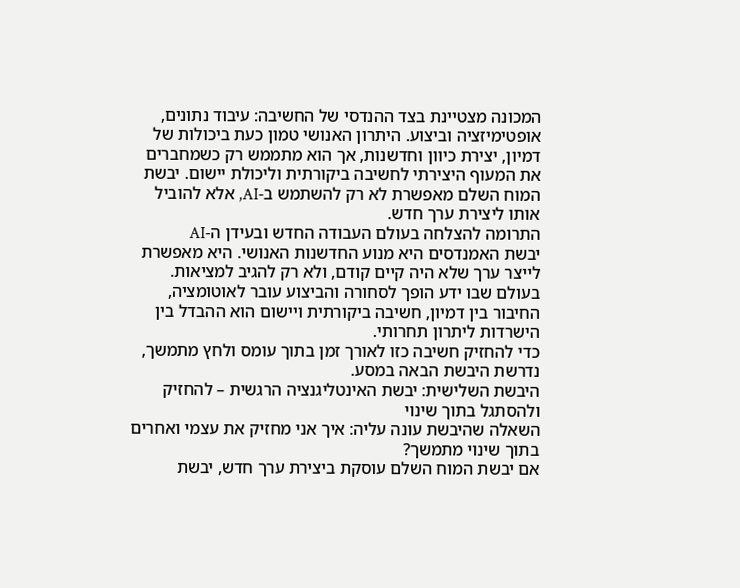המכונה מצטיינת בצד ההנדסי של החשיבה: עיבוד נתונים, אופטימיזציה וביצוע. היתרון האנושי טמון כעת ביכולות של דמיון, יצירת כיוון וחדשנות, אך הוא מתממש רק כשמחברים את המעוף היצירתי לחשיבה ביקורתית וליכולת יישום. יבשת המוח השלם מאפשרת לא רק להשתמש ב-AI, אלא להוביל אותו ליצירת ערך חדש.
התרומה להצלחה בעולם העבודה החדש ובעידן ה-AI
יבשת האמנדסים היא מנוע החדשנות האנושי. היא מאפשרת לייצר ערך שלא היה קיים קודם, ולא רק להגיב למציאות. בעולם שבו ידע הופך לסחורה והביצוע עובר לאוטומציה, החיבור בין דמיון, חשיבה ביקורתית ויישום הוא ההבדל בין הישרדות ליתרון תחרותי.
כדי להחזיק חשיבה כזו לאורך זמן בתוך עומס ולחץ מתמשך, נדרשת היבשת הבאה במסע.
היבשת השלישית: יבשת האינטליגנציה הרגשית – להחזיק ולהסתגל בתוך שינוי
השאלה שהיבשת עונה עליה: איך אני מחזיק את עצמי ואחרים בתוך שינוי מתמשך?
אם יבשת המוח השלם עוסקת ביצירת ערך חדש, יבשת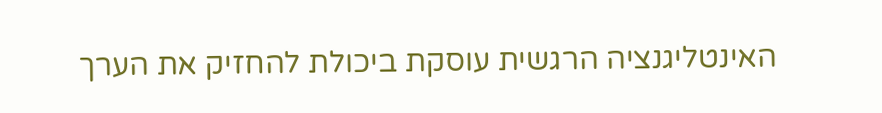האינטליגנציה הרגשית עוסקת ביכולת להחזיק את הערך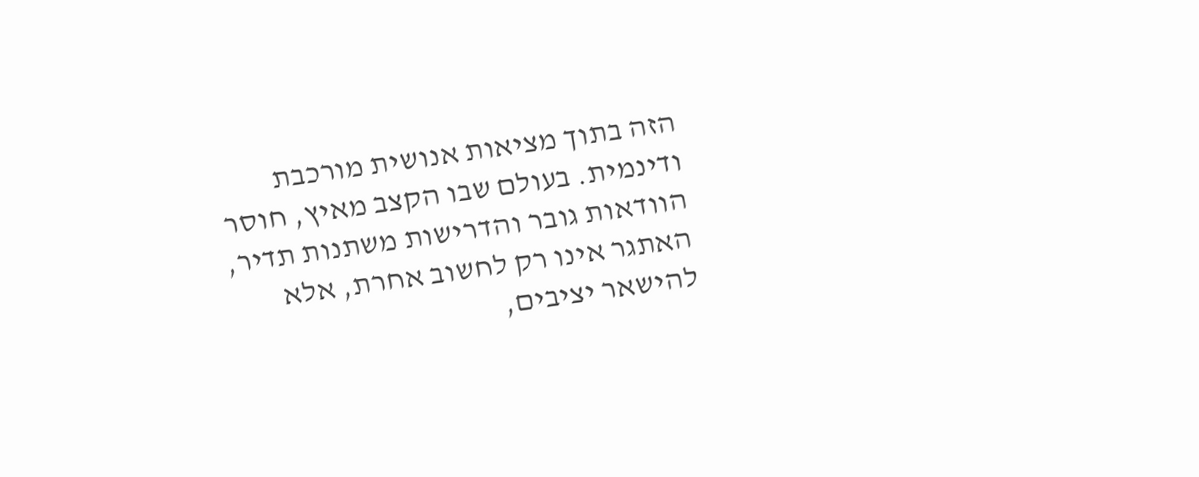הזה בתוך מציאות אנושית מורכבת ודינמית. בעולם שבו הקצב מאיץ, חוסר הוודאות גובר והדרישות משתנות תדיר, האתגר אינו רק לחשוב אחרת, אלא להישאר יציבים,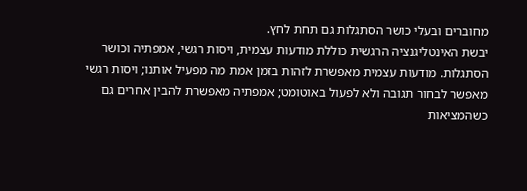מחוברים ובעלי כושר הסתגלות גם תחת לחץ.
יבשת האינטליגנציה הרגשית כוללת מודעות עצמית, ויסות רגשי, אמפתיה וכושר הסתגלות. מודעות עצמית מאפשרת לזהות בזמן אמת מה מפעיל אותנו; ויסות רגשי מאפשר לבחור תגובה ולא לפעול באוטומט; אמפתיה מאפשרת להבין אחרים גם כשהמציאות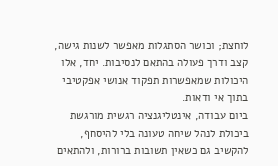לוחצת; וכושר הסתגלות מאפשר לשנות גישה, קצב ודרך פעולה בהתאם לנסיבות. יחד, אלו היכולות שמאפשרות תפקוד אנושי אפקטיבי בתוך אי ודאות.
ביום עבודה, אינטליגנציה רגשית מורגשת ביכולת לנהל שיחה טעונה בלי להיסחף, להקשיב גם כשאין תשובות ברורות, ולהתאים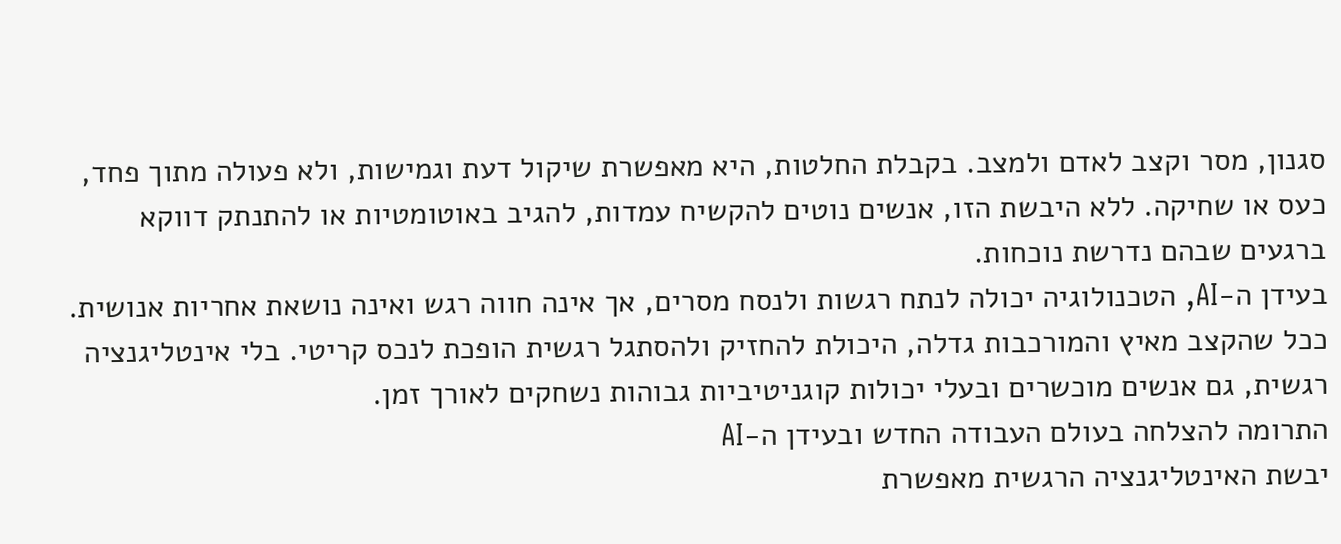סגנון, מסר וקצב לאדם ולמצב. בקבלת החלטות, היא מאפשרת שיקול דעת וגמישות, ולא פעולה מתוך פחד, כעס או שחיקה. ללא היבשת הזו, אנשים נוטים להקשיח עמדות, להגיב באוטומטיות או להתנתק דווקא ברגעים שבהם נדרשת נוכחות.
בעידן ה-AI, הטכנולוגיה יכולה לנתח רגשות ולנסח מסרים, אך אינה חווה רגש ואינה נושאת אחריות אנושית. ככל שהקצב מאיץ והמורכבות גדלה, היכולת להחזיק ולהסתגל רגשית הופכת לנכס קריטי. בלי אינטליגנציה רגשית, גם אנשים מוכשרים ובעלי יכולות קוגניטיביות גבוהות נשחקים לאורך זמן.
התרומה להצלחה בעולם העבודה החדש ובעידן ה-AI
יבשת האינטליגנציה הרגשית מאפשרת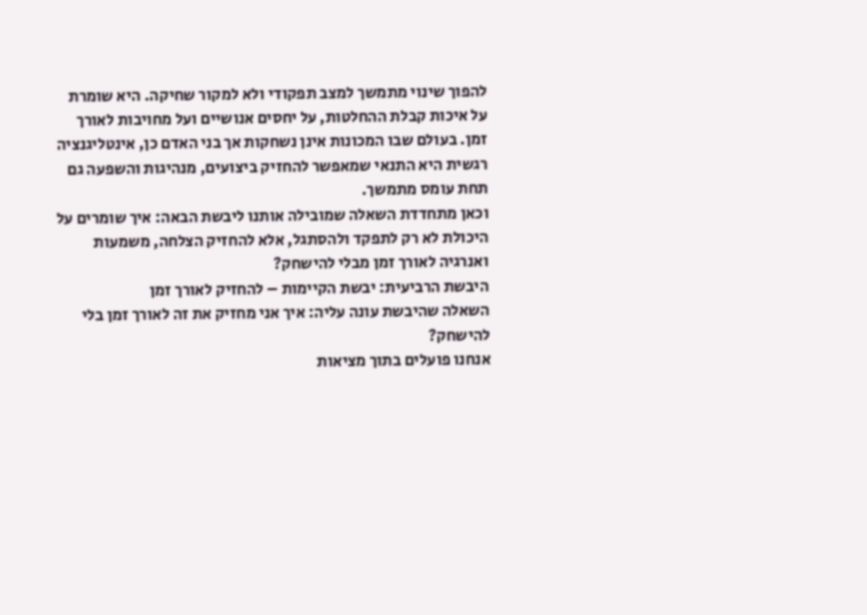להפוך שינוי מתמשך למצב תפקודי ולא למקור שחיקה. היא שומרת על איכות קבלת ההחלטות, על יחסים אנושיים ועל מחויבות לאורך זמן. בעולם שבו המכונות אינן נשחקות אך בני האדם כן, אינטליגנציה רגשית היא התנאי שמאפשר להחזיק ביצועים, מנהיגות והשפעה גם תחת עומס מתמשך.
וכאן מתחדדת השאלה שמובילה אותנו ליבשת הבאה: איך שומרים על היכולת לא רק לתפקד ולהסתגל, אלא להחזיק הצלחה, משמעות ואנרגיה לאורך זמן מבלי להישחק?
היבשת הרביעית: יבשת הקיימות – להחזיק לאורך זמן
השאלה שהיבשת עונה עליה: איך אני מחזיק את זה לאורך זמן בלי להישחק?
אנחנו פועלים בתוך מציאות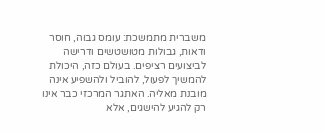משברית מתמשכת: עומס גבוה, חוסר ודאות, גבולות מטושטשים ודרישה לביצועים רציפים. בעולם כזה, היכולת להמשיך לפעול, להוביל ולהשפיע אינה מובנת מאליה. האתגר המרכזי כבר אינו רק להגיע להישגים, אלא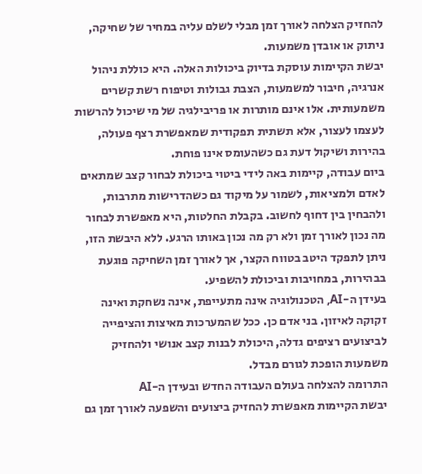להחזיק הצלחה לאורך זמן מבלי לשלם עליה במחיר של שחיקה, ניתוק או אובדן משמעות.
יבשת הקיימות עוסקת בדיוק ביכולות האלה. היא כוללת ניהול אנרגיה, חיבור למשמעות, הצבת גבולות וטיפוח רשת קשרים משמעותית. אלו אינם מותרות או פריבילגיה של מי שיכול להרשות לעצמו לעצור, אלא תשתית תפקודית שמאפשרת רצף פעולה, בהירות ושיקול דעת גם כשהעומס אינו פוחת.
ביום עבודה, קיימות באה לידי ביטוי ביכולת לבחור קצב שמתאים לאדם ולמציאות, לשמור על מיקוד גם כשהדרישות מתרבות, ולהבחין בין דחוף לחשוב. בקבלת החלטות, היא מאפשרת לבחור מה נכון לאורך זמן ולא רק מה נכון באותו הרגע. ללא היבשת הזו, ניתן לתפקד היטב בטווח הקצר, אך לאורך זמן השחיקה פוגעת בבהירות, במחויבות וביכולת להשפיע.
בעידן ה-AI, הטכנולוגיה אינה מתעייפת, אינה נשחקת ואינה זקוקה לאיזון. בני אדם כן. ככל שהמערכות מאיצות והציפייה לביצועים רציפים גדלה, היכולת לבנות קצב אנושי ולהחזיק משמעות הופכת לגורם מבדל.
התרומה להצלחה בעולם העבודה החדש ובעידן ה-AI
יבשת הקיימות מאפשרת להחזיק ביצועים והשפעה לאורך זמן גם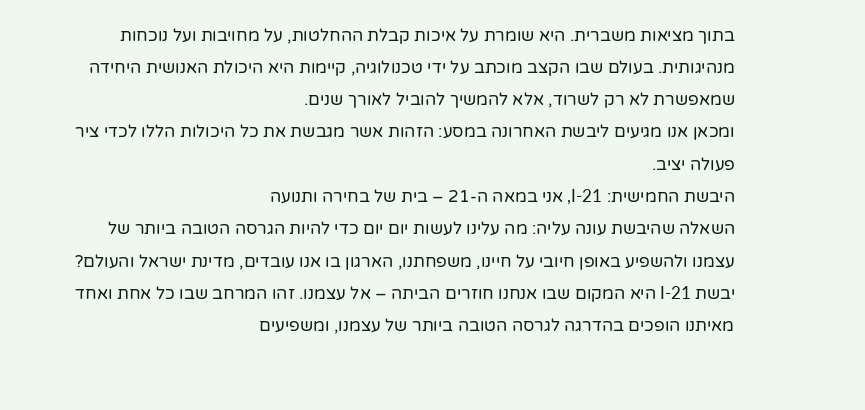בתוך מציאות משברית. היא שומרת על איכות קבלת ההחלטות, על מחויבות ועל נוכחות מנהיגותית. בעולם שבו הקצב מוכתב על ידי טכנולוגיה, קיימות היא היכולת האנושית היחידה שמאפשרת לא רק לשרוד, אלא להמשיך להוביל לאורך שנים.
ומכאן אנו מגיעים ליבשת האחרונה במסע: הזהות אשר מגבשת את כל היכולות הללו לכדי ציר פעולה יציב.
היבשת החמישית: I-21, אני במאה ה-21 – בית של בחירה ותנועה
השאלה שהיבשת עונה עליה: מה עלינו לעשות יום יום כדי להיות הגרסה הטובה ביותר של עצמנו ולהשפיע באופן חיובי על חיינו, משפחתנו, הארגון בו אנו עובדים, מדינת ישראל והעולם?
יבשת I-21 היא המקום שבו אנחנו חוזרים הביתה – אל עצמנו. זהו המרחב שבו כל אחת ואחד מאיתנו הופכים בהדרגה לגרסה הטובה ביותר של עצמנו, ומשפיעים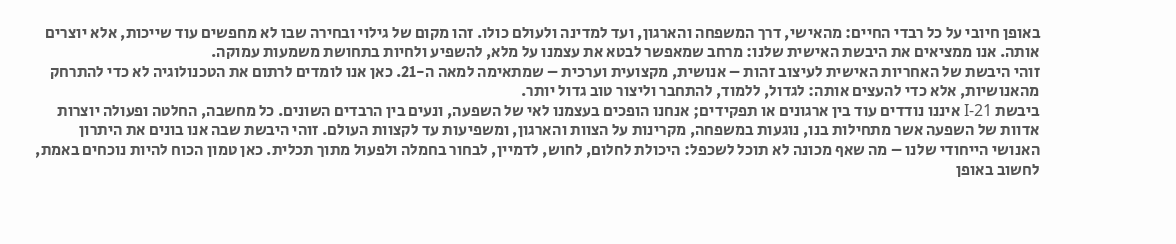באופן חיובי על כל רבדי החיים: מהאישי, דרך המשפחה והארגון, ועד למדינה ולעולם כולו. זהו מקום של גילוי ובחירה שבו לא מחפשים עוד שייכות, אלא יוצרים אותה. אנו ממציאים את היבשת האישית שלנו: מרחב שמאפשר לבטא את עצמנו על מלא, להשפיע ולחיות בתחושת משמעות עמוקה.
זוהי היבשת של האחריות האישית לעיצוב זהות – אנושית, מקצועית וערכית – שמתאימה למאה ה-21. כאן אנו לומדים לרתום את הטכנולוגיה לא כדי להתרחק מהאנושיות, אלא כדי להעצים אותה: לגדול, ללמוד, להתחבר וליצור טוב גדול יותר.
ביבשת I-21 איננו נודדים עוד בין ארגונים או תפקידים; אנחנו הופכים בעצמנו לאי של השפעה, ונעים בין הרבדים השונים. כל מחשבה, החלטה ופעולה יוצרות אדוות של השפעה אשר מתחילות בנו, נוגעות במשפחה, מקרינות על הצוות והארגון, ומשפיעות עד לקצוות העולם. זוהי היבשת שבה אנו בונים את היתרון האנושי הייחודי שלנו – מה שאף מכונה לא תוכל לשכפל: היכולת לחלום, לחוש, לדמיין, לבחור בחמלה ולפעול מתוך תכלית. כאן טמון הכוח להיות נוכחים באמת, לחשוב באופן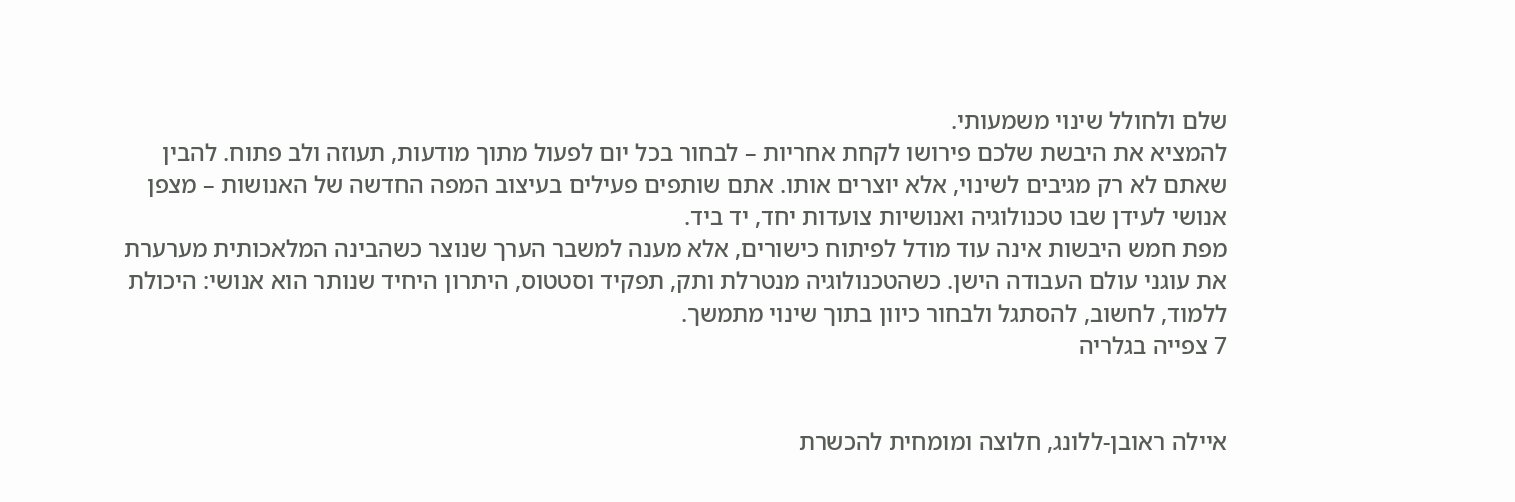שלם ולחולל שינוי משמעותי.
להמציא את היבשת שלכם פירושו לקחת אחריות – לבחור בכל יום לפעול מתוך מודעות, תעוזה ולב פתוח. להבין שאתם לא רק מגיבים לשינוי, אלא יוצרים אותו. אתם שותפים פעילים בעיצוב המפה החדשה של האנושות – מצפן אנושי לעידן שבו טכנולוגיה ואנושיות צועדות יחד, יד ביד.
מפת חמש היבשות אינה עוד מודל לפיתוח כישורים, אלא מענה למשבר הערך שנוצר כשהבינה המלאכותית מערערת את עוגני עולם העבודה הישן. כשהטכנולוגיה מנטרלת ותק, תפקיד וסטטוס, היתרון היחיד שנותר הוא אנושי: היכולת ללמוד, לחשוב, להסתגל ולבחור כיוון בתוך שינוי מתמשך.
7 צפייה בגלריה


איילה ראובן-ללונג, חלוצה ומומחית להכשרת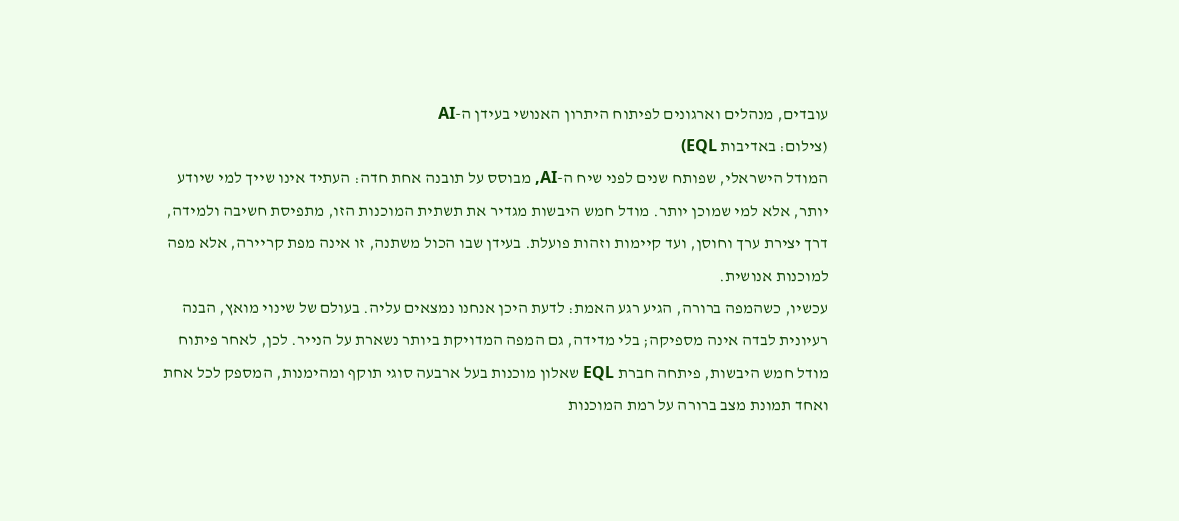עובדים, מנהלים וארגונים לפיתוח היתרון האנושי בעידן ה-AI
(צילום: באדיבות EQL)
המודל הישראלי, שפותח שנים לפני שיח ה-AI, מבוסס על תובנה אחת חדה: העתיד אינו שייך למי שיודע יותר, אלא למי שמוכן יותר. מודל חמש היבשות מגדיר את תשתית המוכנות הזו, מתפיסת חשיבה ולמידה, דרך יצירת ערך וחוסן, ועד קיימות וזהות פועלת. בעידן שבו הכול משתנה, זו אינה מפת קריירה, אלא מפה למוכנות אנושית.
עכשיו, כשהמפה ברורה, הגיע רגע האמת: לדעת היכן אנחנו נמצאים עליה. בעולם של שינוי מואץ, הבנה רעיונית לבדה אינה מספיקה; בלי מדידה, גם המפה המדויקת ביותר נשארת על הנייר. לכן, לאחר פיתוח מודל חמש היבשות, פיתחה חברת EQL שאלון מוכנות בעל ארבעה סוגי תוקף ומהימנות, המספק לכל אחת ואחד תמונת מצב ברורה על רמת המוכנות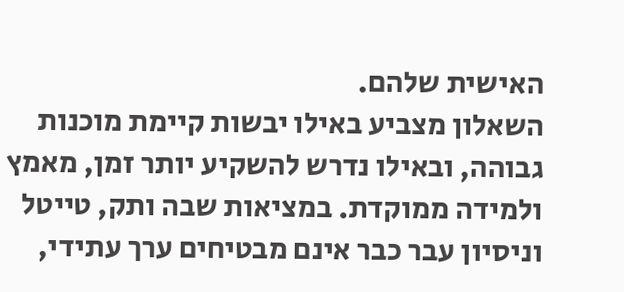האישית שלהם.
השאלון מצביע באילו יבשות קיימת מוכנות גבוהה, ובאילו נדרש להשקיע יותר זמן, מאמץ ולמידה ממוקדת. במציאות שבה ותק, טייטל וניסיון עבר כבר אינם מבטיחים ערך עתידי,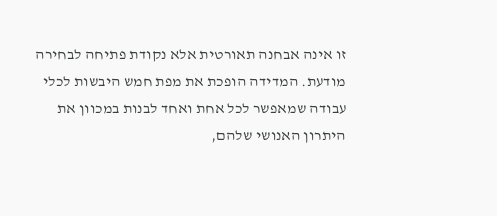זו אינה אבחנה תאורטית אלא נקודת פתיחה לבחירה מודעת. המדידה הופכת את מפת חמש היבשות לכלי עבודה שמאפשר לכל אחת ואחד לבנות במכוון את היתרון האנושי שלהם,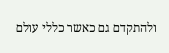ולהתקדם גם כאשר כללי עולם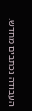העבודה נכתבים מחדש.